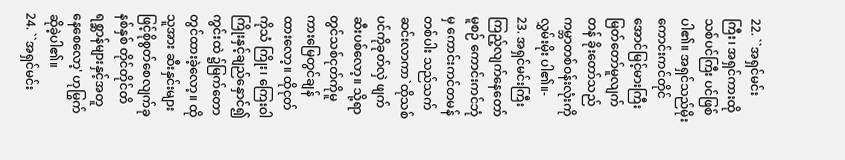22. ``အရှင်မင်းကြီး၊ အရှင်ကားထိုသစ်ပင်ကြီး ပင်ဖြစ်ပါ၏။ အရှင်သည်မိုးကောင်းကင်တိုင် အောင်မြင့်မားကြီးမြတ်တော်မူလျက်တန် ခိုးတော်သည်ကမ္ဘာတစ်ဝန်းလုံးကိုလွှမ်းမိုး ပါ၏။-
23. အရှင်မင်းကြီးကြည့်လျက်နေတော်မူစဉ် ကောင်းကင်ဘုံမှ ကောင်းကင်တမန်တစ်ပါး သည်သက်ဆင်းလာကာ`ထိုသစ်ပင်ကိုခုတ်လှဲ ဖျက်ဆီးပစ်လော့။ သို့ရာတွင်သစ်ငုတ်ကိုမူ ကားမြေတွင်ချန်ထားလော့။ ထိုငုတ်ကိုသံ ကြိုး၊ ကြေးဝါကြိုးနှင့်ချည်နှောင်၍ကွင်းထဲ ၌မြက်တောတွင်ထားခဲ့လော့။ ထိုသူအား ဆီးနှင်းများဖြင့်စိုစွတ်စေလျက်ခုနစ်နှစ် တိုင်တိုင်တိရစ္ဆာန်များနှင့်အတူနေစေလော့' ဟုမြွက်ဆိုခဲ့ပါ၏။
24. ``အရှင်မင်း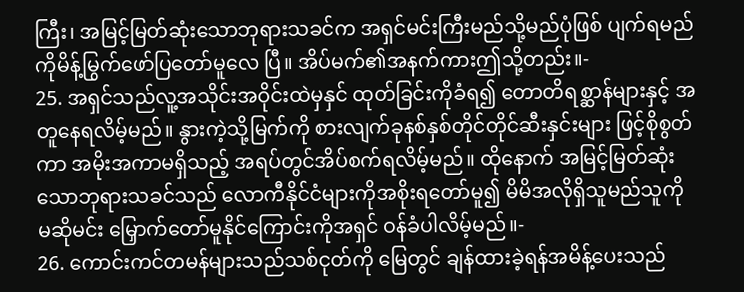ကြီး၊ အမြင့်မြတ်ဆုံးသောဘုရားသခင်က အရှင်မင်းကြီးမည်သို့မည်ပုံဖြစ် ပျက်ရမည်ကိုမိန့်မြွက်ဖော်ပြတော်မူလေ ပြီ။ အိပ်မက်၏အနက်ကားဤသို့တည်း။-
25. အရှင်သည်လူ့အသိုင်းအဝိုင်းထဲမှနှင် ထုတ်ခြင်းကိုခံရ၍ တောတိရစ္ဆာန်များနှင့် အတူနေရလိမ့်မည်။ နွားကဲ့သို့မြက်ကို စားလျက်ခုနစ်နှစ်တိုင်တိုင်ဆီးနှင်းများ ဖြင့်စိုစွတ်ကာ အမိုးအကာမရှိသည့် အရပ်တွင်အိပ်စက်ရလိမ့်မည်။ ထိုနောက် အမြင့်မြတ်ဆုံးသောဘုရားသခင်သည် လောကီနိုင်ငံများကိုအစိုးရတော်မူ၍ မိမိအလိုရှိသူမည်သူကိုမဆိုမင်း မြှောက်တော်မူနိုင်ကြောင်းကိုအရှင် ဝန်ခံပါလိမ့်မည်။-
26. ကောင်းကင်တမန်များသည်သစ်ငုတ်ကို မြေတွင် ချန်ထားခဲ့ရန်အမိန့်ပေးသည်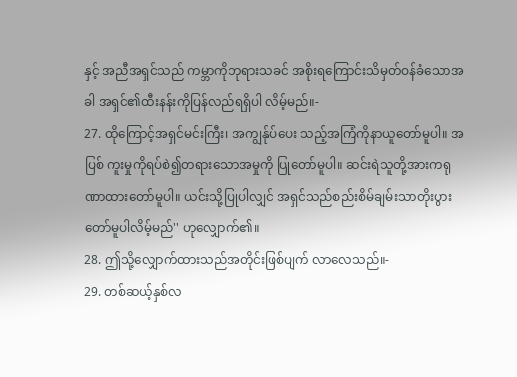နှင့် အညီအရှင်သည် ကမ္ဘာကိုဘုရားသခင် အစိုးရကြောင်းသိမှတ်ဝန်ခံသောအခါ အရှင်၏ထီးနန်းကိုပြန်လည်ရရှိပါ လိမ့်မည်။-
27. ထိုကြောင့်အရှင်မင်းကြီး၊ အကျွန်ုပ်ပေး သည့်အကြံကိုနာယူတော်မူပါ။ အပြစ် ကူးမှုကိုရပ်စဲ၍တရားသောအမှုကို ပြုတော်မူပါ။ ဆင်းရဲသူတို့အားကရု ဏာထားတော်မူပါ။ ယင်းသို့ပြုပါလျှင် အရှင်သည်စည်းစိမ်ချမ်းသာတိုးပွား တော်မူပါလိမ့်မည်'' ဟုလျှောက်၏။
28. ဤသို့လျှောက်ထားသည်အတိုင်းဖြစ်ပျက် လာလေသည်။-
29. တစ်ဆယ့်နှစ်လ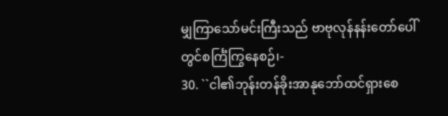မျှကြာသော်မင်းကြီးသည် ဗာဗုလုန်နန်းတော်ပေါ်တွင်စင်္ကြံကြွနေစဉ်၊-
30. ``ငါ၏ဘုန်းတန်ခိုးအာနုဘော်ထင်ရှားစေ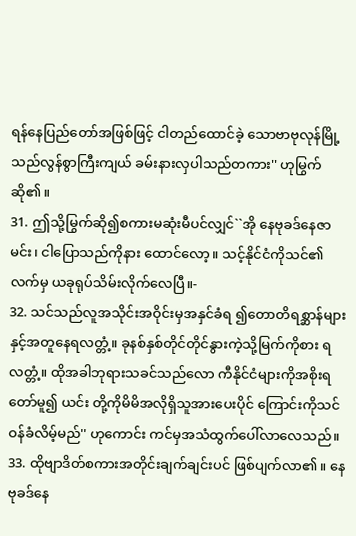ရန်နေပြည်တော်အဖြစ်ဖြင့် ငါတည်ထောင်ခဲ့ သောဗာဗုလုန်မြို့သည်လွန်စွာကြီးကျယ် ခမ်းနားလှပါသည်တကား'' ဟုမြွက်ဆို၏။
31. ဤသို့မြွက်ဆို၍စကားမဆုံးမီပင်လျှင်``အို နေဗုခဒ်နေဇာမင်း၊ ငါပြောသည်ကိုနား ထောင်လော့။ သင့်နိုင်ငံကိုသင်၏လက်မှ ယခုရုပ်သိမ်းလိုက်လေပြီ။-
32. သင်သည်လူအသိုင်းအဝိုင်းမှအနှင်ခံရ ၍တောတိရစ္ဆာန်များနှင့်အတူနေရလတ္တံ့။ ခုနစ်နှစ်တိုင်တိုင်နွားကဲ့သို့မြက်ကိုစား ရလတ္တံ့။ ထိုအခါဘုရားသခင်သည်လော ကီနိုင်ငံများကိုအစိုးရတော်မူ၍ ယင်း တို့ကိုမိမိအလိုရှိသူအားပေးပိုင် ကြောင်းကိုသင်ဝန်ခံလိမ့်မည်'' ဟုကောင်း ကင်မှအသံထွက်ပေါ်လာလေသည်။
33. ထိုဗျာဒိတ်စကားအတိုင်းချက်ချင်းပင် ဖြစ်ပျက်လာ၏။ နေဗုခဒ်နေ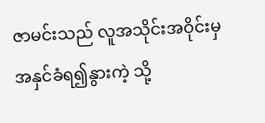ဇာမင်းသည် လူအသိုင်းအဝိုင်းမှ အနှင်ခံရ၍နွားကဲ့ သို့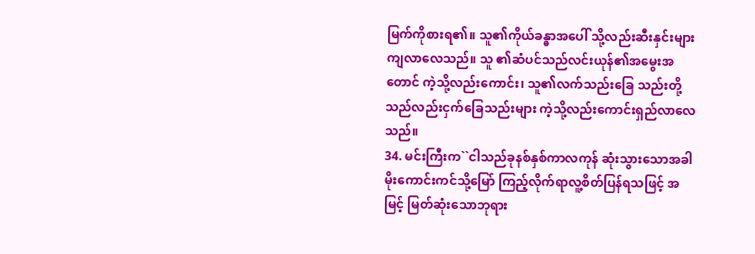မြက်ကိုစားရ၏။ သူ၏ကိုယ်ခန္ဓာအပေါ် သို့လည်းဆီးနှင်းများကျလာလေသည်။ သူ ၏ဆံပင်သည်လင်းယုန်၏အမွေးအတောင် ကဲ့သို့လည်းကောင်း၊ သူ၏လက်သည်းခြေ သည်းတို့သည်လည်းငှက်ခြေသည်းများ ကဲ့သို့လည်းကောင်းရှည်လာလေသည်။
34. မင်းကြီးက``ငါသည်ခုနစ်နှစ်ကာလကုန် ဆုံးသွားသောအခါ မိုးကောင်းကင်သို့မြော် ကြည့်လိုက်ရာလူ့စိတ်ပြန်ရသဖြင့် အမြင့် မြတ်ဆုံးသောဘုရား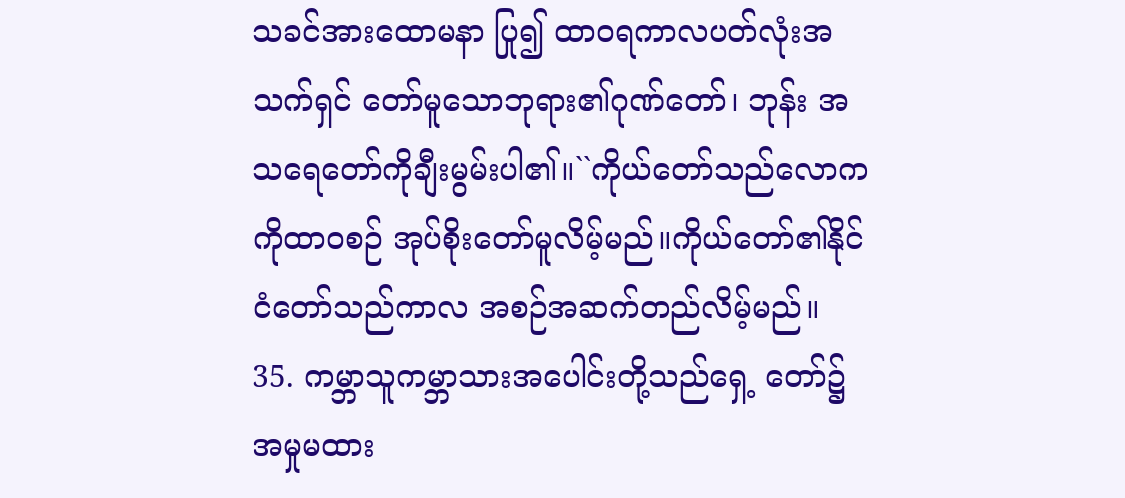သခင်အားထောမနာ ပြု၍ ထာဝရကာလပတ်လုံးအသက်ရှင် တော်မူသောဘုရား၏ဂုဏ်တော်၊ ဘုန်း အသရေတော်ကိုချီးမွမ်းပါ၏။``ကိုယ်တော်သည်လောကကိုထာဝစဉ် အုပ်စိုးတော်မူလိမ့်မည်။ကိုယ်တော်၏နိုင်ငံတော်သည်ကာလ အစဉ်အဆက်တည်လိမ့်မည်။
35. ကမ္ဘာသူကမ္ဘာသားအပေါင်းတို့သည်ရှေ့ တော်၌ အမှုမထား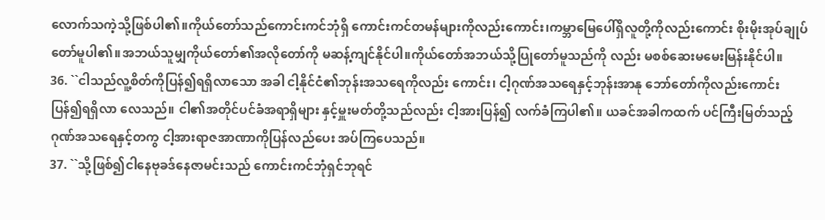လောက်သကဲ့သို့ဖြစ်ပါ၏။ကိုယ်တော်သည်ကောင်းကင်ဘုံရှိ ကောင်းကင်တမန်များကိုလည်းကောင်း၊ကမ္ဘာမြေပေါ်ရှိလူတို့ကိုလည်းကောင်း စိုးမိုးအုပ်ချုပ်တော်မူပါ၏။အဘယ်သူမျှကိုယ်တော်၏အလိုတော်ကို မဆန့်ကျင်နိုင်ပါ။ကိုယ်တော်အဘယ်သို့ပြုတော်မူသည်ကို လည်း မစစ်ဆေးမမေးမြန်းနိုင်ပါ။
36. ``ငါသည်လူ့စိတ်ကိုပြန်၍ရရှိလာသော အခါ ငါ့နိုင်ငံ၏ဘုန်းအသရေကိုလည်း ကောင်း၊ ငါ့ဂုဏ်အသရေနှင့်ဘုန်းအာနု ဘော်တော်ကိုလည်းကောင်း ပြန်၍ရရှိလာ လေသည်။ ငါ၏အတိုင်ပင်ခံအရာရှိများ နှင့်မှူးမတ်တို့သည်လည်း ငါ့အားပြန်၍ လက်ခံကြပါ၏။ ယခင်အခါကထက် ပင်ကြီးမြတ်သည့်ဂုဏ်အသရေနှင့်တကွ ငါ့အားရာဇအာဏာကိုပြန်လည်ပေး အပ်ကြပေသည်။
37. ``သို့ဖြစ်၍ငါနေဗုခဒ်နေဇာမင်းသည် ကောင်းကင်ဘုံရှင်ဘုရင်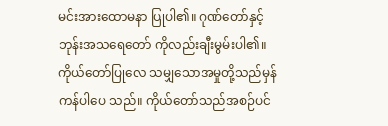မင်းအားထောမနာ ပြုပါ၏။ ဂုဏ်တော်နှင့်ဘုန်းအသရေတော် ကိုလည်းချီးမွမ်းပါ၏။ ကိုယ်တော်ပြုလေ သမျှသောအမှုတို့သည်မှန်ကန်ပါပေ သည်။ ကိုယ်တော်သည်အစဉ်ပင်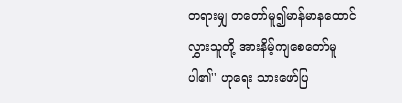တရားမျှ တတော်မူ၍မာန်မာနထောင်လွှားသူတို့ အားနိမ့်ကျစေတော်မူပါ၏'' ဟုရေး သားဖော်ပြ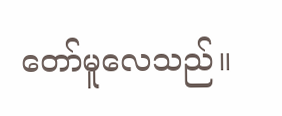တော်မူလေသည်။